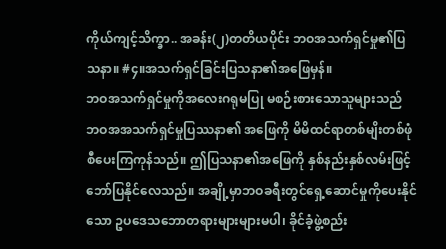ကိုယ်ကျင့်သိက္ခာ.. အခန်း(၂)တတိယပိုင်း ဘဝအသက်ရှင်မှု၏ပြသနာ။ #၄။အသက်ရှင်ခြင်းပြသနာ၏အဖြေမှန်။
ဘဝအသက်ရှင်မှုကိုအလေးဂရုမပြု မစဉ်းစားသောသူများသည် ဘဝအအသက်ရှင်မှုပြဿနာ၏ အဖြေကို မိမိထင်ရာတစ်မျိးတစ်ဖုံစီပေးကြကုန်သည်။ ဤပြသနာ၏အဖြေကို နှစ်နည်းနှစ်လမ်းဖြင့် ဘော်ပြနိုင်လေသည်။ အချို့မှာဘဝခရီးတွင်ရှေ့ဆောင်မှုကိုပေးနိုင်သော ဥပဒေသဘောတရားများများမပါ၊ ခိုင်ခံ့ဖွဲ့စည်း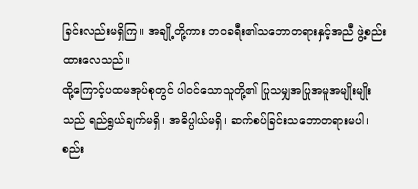ခြင်းလည်းမရှိကြ။ အချို့တို့ကား ဘဝခရီး၏သဘောတရားနှင့်အညီ ဖွဲ့စည်းထားလေသည်။
ထို့ကြောင့်ပထမအုပ်စုတွင် ပါဝင်သောသူတို့၏ ပြုသမျှအပြုအမူအမျိုးမျိုးသည် ရည်ရွယ်ချက်မရှိ၊ အဓိပ္ပါယ်မရှိ၊ ဆက်စပ်ခြင်းသဘောတရားမပါ၊ စည်း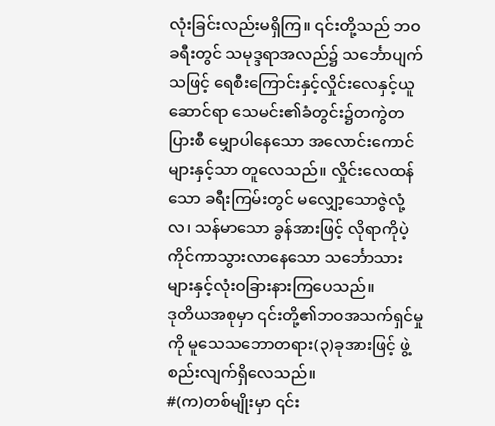လုံးခြင်းလည်းမရှိကြ။ ၎င်းတို့သည် ဘဝခရီးတွင် သမုဒ္ဒရာအလည်၌ သင်္ဘောပျက်သဖြင့် ရေစီးကြောင်းနှင့်လှိုင်းလေနှင့်ယူဆောင်ရာ သေမင်း၏ခံတွင်း၌တကွဲတပြားစီ မျှောပါနေသော အလောင်းကောင်များနှင့်သာ တူလေသည်။ လှိုင်းလေထန်သော ခရီးကြမ်းတွင် မလျှော့သောဇွဲလုံ့လ၊ သန်မာသော ခွန်အားဖြင့် လိုရာကိုပဲ့ကိုင်ကာသွားလာနေသော သင်္ဘောသားများနှင့်လုံးဝခြားနားကြပေသည်။
ဒုတိယအစုမှာ ၎င်းတို့၏ဘဝအသက်ရှင်မှုကို မူသေသဘောတရား(၃)ခုအားဖြင့် ဖွဲ့စည်းလျက်ရှိလေသည်။
#(က)တစ်မျိုးမှာ ၎င်း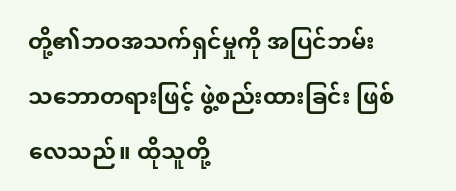တို့၏ဘဝအသက်ရှင်မှုကို အပြင်ဘမ်းသဘောတရားဖြင့် ဖွဲ့စည်းထားခြင်း ဖြစ်လေသည်။ ထိုသူတို့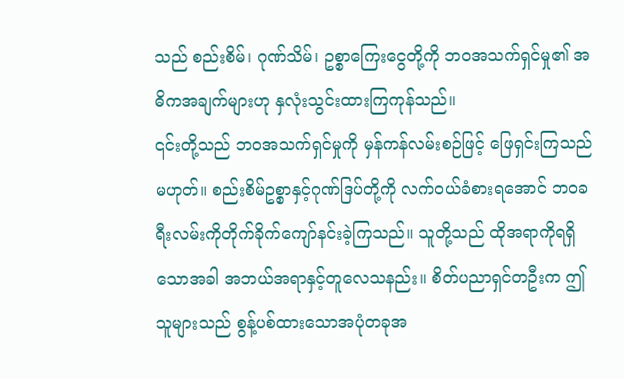သည် စည်းစိမ်၊ ဂုဏ်သိမ်၊ ဥစ္စာကြေးငွေတို့ကို ဘဝအသက်ရှင်မှု၏ အဓိကအချက်များဟု နှလုံးသွင်းထားကြကုန်သည်။
၎င်းတို့သည် ဘဝအသက်ရှင်မှုကို မှန်ကန်လမ်းစဉ်ဖြင့် ဖြေရှင်းကြသည်မဟုတ်။ စည်းစိမ်ဥစ္စာနှင့်ဂုဏ်ဒြပ်တို့ကို လက်ဝယ်ခံစားရအောင် ဘဝခရီးလမ်းကိုတိုက်ခိုက်ကျော်နင်းခဲ့ကြသည်။ သူတို့သည် ထိုအရာကိုရရှိသောအခါ အဘယ်အရာနှင့်တူလေသနည်း။ စိတ်ပညာရှင်တဦးက ဤသူများသည် စွန့်ပစ်ထားသောအပုံတခုအ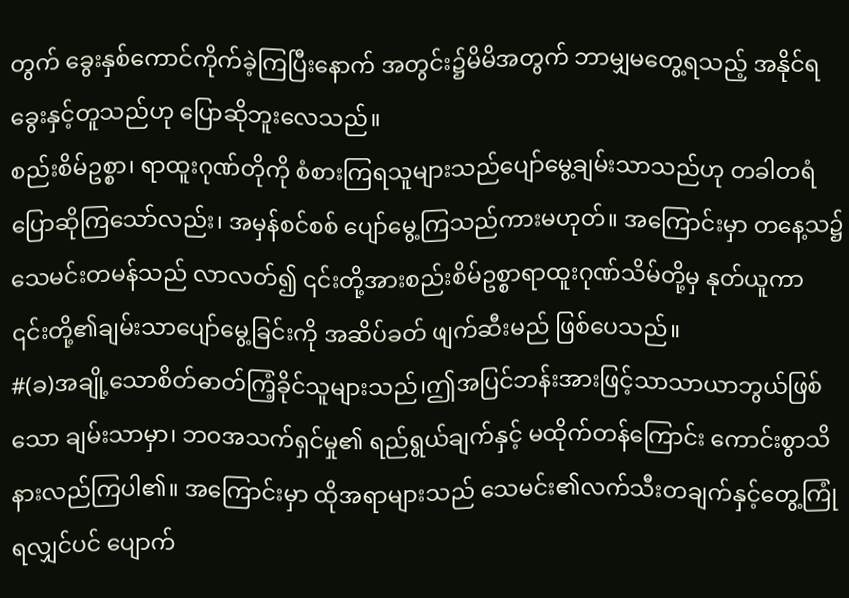တွက် ခွေးနှစ်ကောင်ကိုက်ခဲ့ကြပြီးနောက် အတွင်း၌မိမိအတွက် ဘာမျှမတွေ့ရသည့် အနိုင်ရခွေးနှင့်တူသည်ဟု ပြောဆိုဘူးလေသည်။
စည်းစိမ်ဥစ္စာ၊ ရာထူးဂုဏ်တိုကို စံစားကြရသူများသည်ပျော်မွေ့ချမ်းသာသည်ဟု တခါတရံပြောဆိုကြသော်လည်း၊ အမှန်စင်စစ် ပျော်မွေ့ကြသည်ကားမဟုတ်။ အကြောင်းမှာ တနေ့သ၌သေမင်းတမန်သည် လာလတ်၍ ၎င်းတို့အားစည်းစိမ်ဥစ္စာရာထူးဂုဏ်သိမ်တို့မှ နုတ်ယူကာ ၎င်းတို့၏ချမ်းသာပျော်မွေ့ခြင်းကို အဆိပ်ခတ် ဖျက်ဆီးမည် ဖြစ်ပေသည်။
#(ခ)အချို့သောစိတ်ဓာတ်ကြံ့ခိုင်သူများသည်၊ဤအပြင်ဘန်းအားဖြင့်သာသာယာဘွယ်ဖြစ်သော ချမ်းသာမှာ၊ ဘဝအသက်ရှင်မှု၏ ရည်ရွယ်ချက်နှင့် မထိုက်တန်ကြောင်း ကောင်းစွာသိနားလည်ကြပါ၏။ အကြောင်းမှာ ထိုအရာများသည် သေမင်း၏လက်သီးတချက်နှင့်တွေ့ကြုံရလျှင်ပင် ပျောက်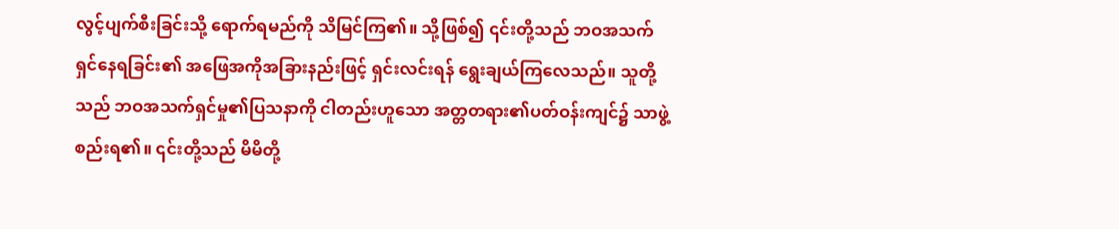လွင့်ပျက်စီးခြင်းသို့ ရောက်ရမည်ကို သိမြင်ကြ၏။ သို့ဖြစ်၍ ၎င်းတို့သည် ဘဝအသက်ရှင်နေရခြင်း၏ အဖြေအကိုအခြားနည်းဖြင့် ရှင်းလင်းရန် ရွေးချယ်ကြလေသည်။ သူတို့သည် ဘဝအသက်ရှင်မှု၏ပြသနာကို ငါတည်းဟူသော အတ္တတရား၏ပတ်ဝန်းကျင်၌ သာဖွဲ့စည်းရ၏။ ၎င်းတို့သည် မိမိတို့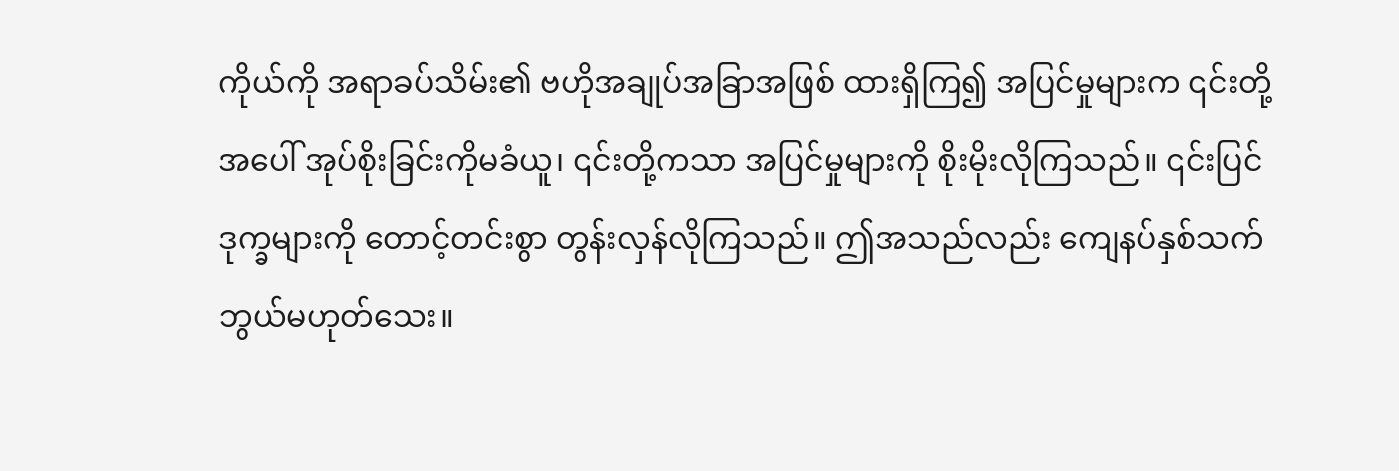ကိုယ်ကို အရာခပ်သိမ်း၏ ဗဟိုအချုပ်အခြာအဖြစ် ထားရှိကြ၍ အပြင်မှုများက ၎င်းတို့အပေါ် အုပ်စိုးခြင်းကိုမခံယူ၊ ၎င်းတို့ကသာ အပြင်မှုများကို စိုးမိုးလိုကြသည်။ ၎င်းပြင် ဒုက္ခများကို တောင့်တင်းစွာ တွန်းလှန်လိုကြသည်။ ဤအသည်လည်း ကျေနပ်နှစ်သက်ဘွယ်မဟုတ်သေး။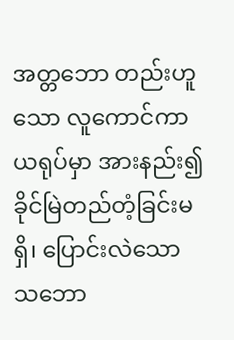အတ္တဘော တည်းဟူသော လူကောင်ကာယရုပ်မှာ အားနည်း၍ခိုင်မြဲတည်တံ့ခြင်းမရှိ၊ ပြောင်းလဲသောသဘော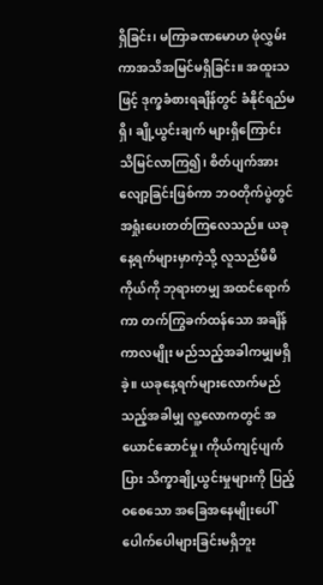ရှိခြင်း၊ မကြာခဏမောဟ ဖုံလွှမ်းကာအသိအမြင်မရှိခြင်း။ အထူးသဖြင့် ဒုက္ခခံစားရချိန်တွင် ခံနိုင်ရည်မရှိ၊ ချို့ယွင်းချက် များရှိကြောင်း သိမြင်လာကြ၍၊ စိတ်ပျက်အားလျော့ခြင်းဖြစ်ကာ ဘဝတိုက်ပွဲတွင် အရှုံးပေးတတ်ကြလေသည်။ ယခုနေ့ရက်များမှာကဲ့သို့ လူသည်မိမိကိုယ်ကို ဘုရားတမျှ အထင်ရောက်ကာ တက်ကြွခက်ထန်သော အချိန်ကာလမျိုး မည်သည့်အခါကမျှမရှိခဲ့။ ယခုနေ့ရက်များလောက်မည်သည့်အခါမျှ လူ့လောကတွင် အယောင်ဆောင်မှု၊ ကိုယ်ကျင့်ပျက်ပြား သိက္ခာချို့ယွင်းမှုများကို ပြည့်ဝစေသော အခြေအနေမျိုးပေါ်ပေါက်ပေါများခြင်းမရှိဘူး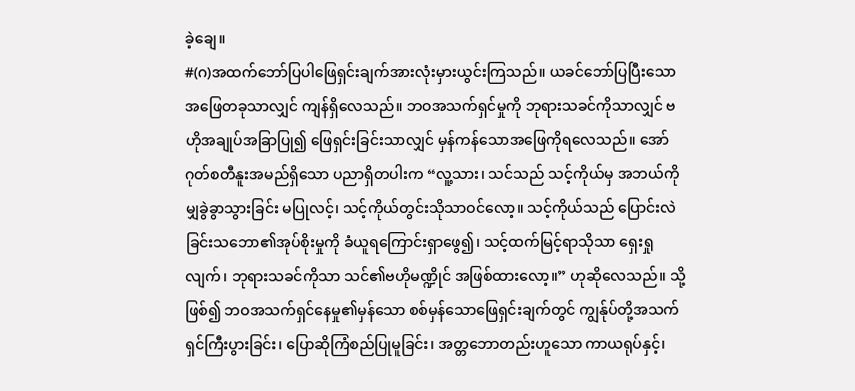ခဲ့ချေ။
#(ဂ)အထက်ဘော်ပြပါဖြေရှင်းချက်အားလုံးမှားယွင်းကြသည်။ ယခင်ဘော်ပြပြီးသောအဖြေတခုသာလျှင် ကျန်ရှိလေသည်။ ဘဝအသက်ရှင်မှုကို ဘုရားသခင်ကိုသာလျှင် ဗဟိုအချုပ်အခြာပြု၍ ဖြေရှင်းခြင်းသာလျှင် မှန်ကန်သောအဖြေကိုရလေသည်။ အော်ဂုတ်စတီနူးအမည်ရှိသော ပညာရှိတပါးက “လူ့သား၊ သင်သည် သင့်ကိုယ်မှ အဘယ်ကိုမျှခွဲခွာသွားခြင်း မပြုလင့်၊ သင့်ကိုယ်တွင်းသိုသာဝင်လော့။ သင့်ကိုယ်သည် ပြောင်းလဲခြင်းသဘော၏အုပ်စိုးမှုကို ခံယူရကြောင်းရှာဖွေ၍၊ သင့်ထက်မြင့်ရာသိုသာ ရှေးရှုလျက်၊ ဘုရားသခင်ကိုသာ သင်၏ဗဟိုမဏ္ဍိုင် အဖြစ်ထားလော့။” ဟုဆိုလေသည်။ သို့ဖြစ်၍ ဘဝအသက်ရှင်နေမှု၏မှန်သော စစ်မှန်သောဖြေရှင်းချက်တွင် ကျွန်ုပ်တို့အသက်ရှင်ကြီးပွားခြင်း၊ ပြောဆိုကြံစည်ပြုမူခြင်း၊ အတ္တဘောတည်းဟူသော ကာယရုပ်နှင့်၊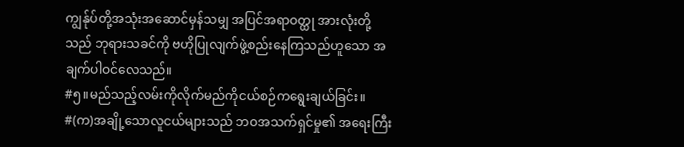ကျွန်ုပ်တို့အသုံးအဆောင်မှန်သမျှ အပြင်အရာဝတ္ထု အားလုံးတို့သည် ဘုရားသခင်ကို ဗဟိုပြုလျက်ဖွဲ့စည်းနေကြသည်ဟူသော အချက်ပါဝင်လေသည်။
#၅။မည်သည့်လမ်းကိုလိုက်မည်ကိုငယ်စဉ်ကရွေးချယ်ခြင်း။
#(က)အချို့သောလူငယ်များသည် ဘဝအသက်ရှင်မှု၏ အရေးကြီး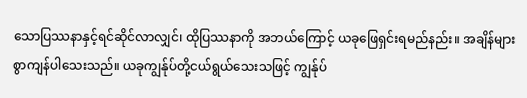သောပြဿနာနှင့်ရင်ဆိုင်လာလျှင်၊ ထိုပြဿနာကို အဘယ်ကြောင့် ယခုဖြေရှင်းရမည်နည်း။ အချိန်များစွာကျန်ပါသေးသည်။ ယခုကျွန်ုပ်တို့ငယ်ရွယ်သေးသဖြင့် ကျွန်ုပ်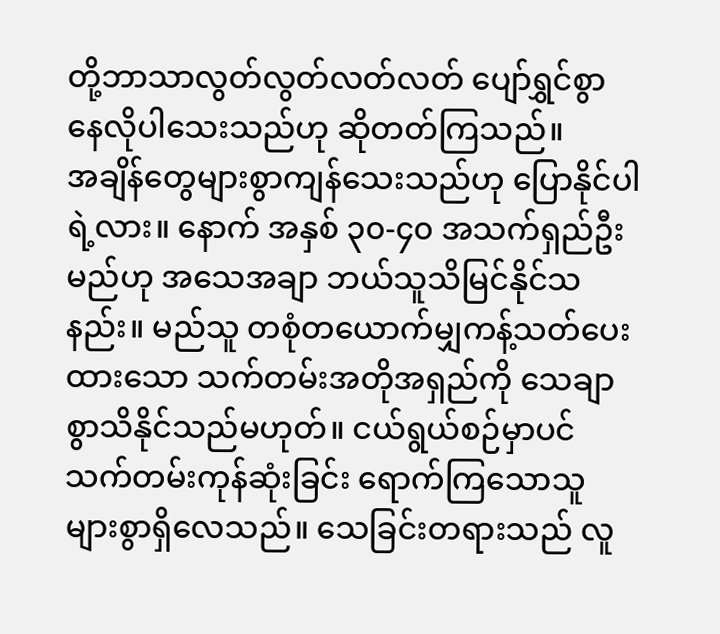တို့ဘာသာလွတ်လွတ်လတ်လတ် ပျော်ရွှင်စွာနေလိုပါသေးသည်ဟု ဆိုတတ်ကြသည်။
အချိန်တွေများစွာကျန်သေးသည်ဟု ပြောနိုင်ပါရဲ့လား။ နောက် အနှစ် ၃၀-၄၀ အသက်ရှည်ဦးမည်ဟု အသေအချာ ဘယ်သူသိမြင်နိုင်သနည်း။ မည်သူ တစုံတယောက်မျှကန့်သတ်ပေးထားသော သက်တမ်းအတိုအရှည်ကို သေချာစွာသိနိုင်သည်မဟုတ်။ ငယ်ရွယ်စဉ်မှာပင် သက်တမ်းကုန်ဆုံးခြင်း ရောက်ကြသောသူ များစွာရှိလေသည်။ သေခြင်းတရားသည် လူ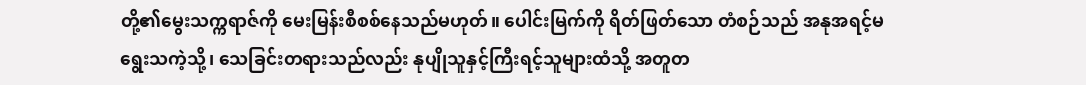တို့၏မွေးသက္ကရာဇ်ကို မေးမြန်းစီစစ်နေသည်မဟုတ်။ ပေါင်းမြက်ကို ရိတ်ဖြတ်သော တံစဉ်သည် အနုအရင့်မရွေးသကဲ့သို့၊ သေခြင်းတရားသည်လည်း နုပျိုသူနှင့်ကြီးရင့်သူများထံသို့ အတူတ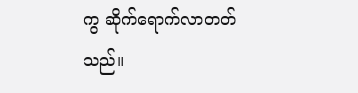ကွ ဆိုက်ရောက်လာတတ်သည်။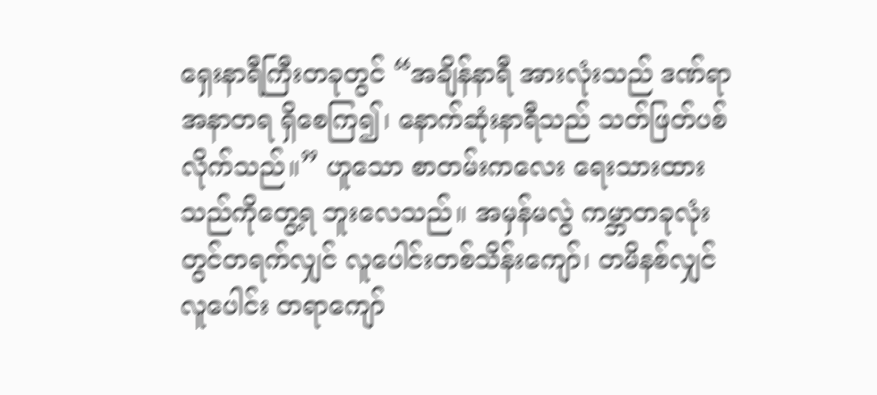ရှေးနာရီကြီးတခုတွင် “အချိန်နာရီ အားလုံးသည် ဒဏ်ရာအနာတရ ရှိစေကြ၍၊ နောက်ဆုံးနာရီသည် သတ်ဖြတ်ပစ်လိုက်သည်။” ဟူသော စာတမ်းကလေး ရေးသားထားသည်ကိုတွေ့ရ ဘူးလေသည်။ အမှန်မလွဲ ကမ္ဘာတခုလုံးတွင်တရက်လျှင် လူပေါင်းတစ်သိန်းကျော်၊ တမိနစ်လျှင် လူပေါင်း တရာကျော်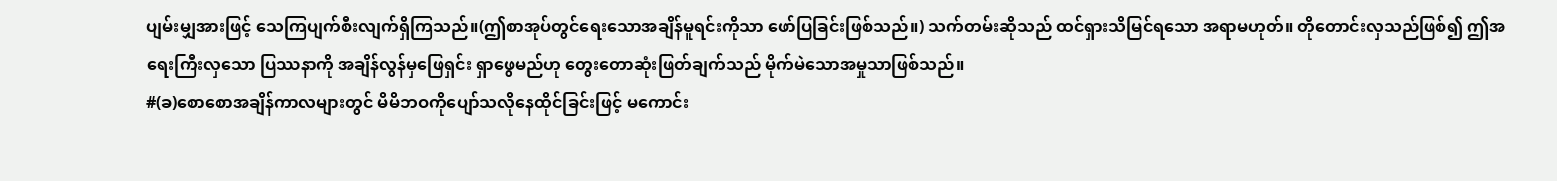ပျမ်းမျှအားဖြင့် သေကြပျက်စီးလျက်ရှိကြသည်။(ဤစာအုပ်တွင်ရေးသောအချိန်မူရင်းကိုသာ ဖော်ပြခြင်းဖြစ်သည်။) သက်တမ်းဆိုသည် ထင်ရှားသိမြင်ရသော အရာမဟုတ်။ တိုတောင်းလှသည်ဖြစ်၍ ဤအရေးကြီးလှသော ပြဿနာကို အချိန်လွန်မှဖြေရှင်း ရှာဖွေမည်ဟု တွေးတောဆုံးဖြတ်ချက်သည် မိုက်မဲသောအမှုသာဖြစ်သည်။
#(ခ)စောစောအချိန်ကာလများတွင် မိမိဘဝကိုပျော်သလိုနေထိုင်ခြင်းဖြင့် မကောင်း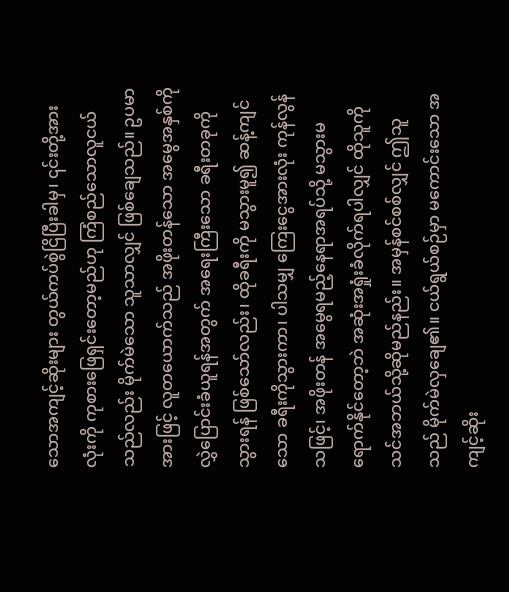သောအကျင့်ဆိုးများ တွယ်ကပ်စွဲငြိပြီးခါမှ၊ ၎င်းတို့အားလုံးကို ကုစားဖြေရှင်းတော့မည်ဟု ကြံစည်သောလူငယ်သည်လည်း မိုက်မဲသော သူသာလျှင် ဖြစ်ချေသည်။ ဥပမာအားဖြင့် လူတယောက်သည် အဖိုးတန်သော အမွေအနှစ်ကို လွှဲပြောင်းခံယူရန်အတွက် အရေးကြီးသော ခရီးတခုကိုသွားရန် ဖြစ်သော်လည်း၊ ထိုခရီးကို မသွားမူ၍ ဆန့်ကျင်သော ခရီးကိုသွားကာ၊ ပါသမျှ ကြေးငွေအားလုံး ကုန်လွန်သဖြင့်၊ အဖိုးတန် အမွေရမည့်နေရာအရပ်သို့ မသွားမရောက်နိုင်တော့ဘဲ အဆုံးအရှုံးခံလိုက်ရပါလျှင် ထိုသူကို သင်အဘယ်သို့ဆိုမည်နည်း။ အမှန်စင်စစ်လျှင် ဤသူသည် မိုက်မဲလှချေ၏။ ငယ်ရွယ်စဉ်မှာ မကောင်းသော အကျင့်ဆိုး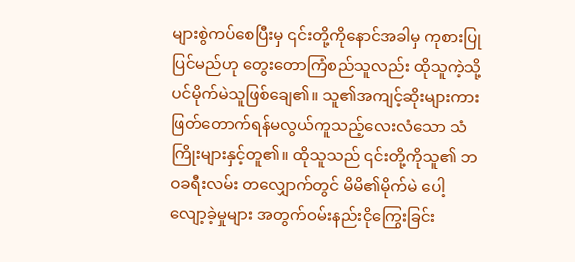များစွဲကပ်စေပြီးမှ ၎င်းတို့ကိုနောင်အခါမှ ကုစားပြုပြင်မည်ဟု တွေးတောကြံစည်သူလည်း ထိုသူကဲ့သို့ပင်မိုက်မဲသူဖြစ်ချေ၏။ သူ၏အကျင့်ဆိုးများကား ဖြတ်တောက်ရန်မလွယ်ကူသည့်လေးလံသော သံကြိုးများနှင့်တူ၏။ ထိုသူသည် ၎င်းတို့ကိုသူ၏ ဘဝခရီးလမ်း တလျှောက်တွင် မိမိ၏မိုက်မဲ ပေါ့လျော့ခဲ့မှုများ အတွက်ဝမ်းနည်းငိုကြွေးခြင်း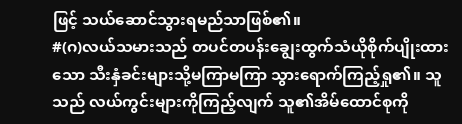ဖြင့် သယ်ဆောင်သွားရမည်သာဖြစ်၏။
#(ဂ)လယ်သမားသည် တပင်တပန်းချွေးထွက်သံယိုစိုက်ပျိုးထားသော သီးနှံခင်းများသို့မကြာမကြာ သွားရောက်ကြည့်ရှု၏။ သူသည် လယ်ကွင်းများကိုကြည့်လျက် သူ၏အိမ်ထောင်စုကို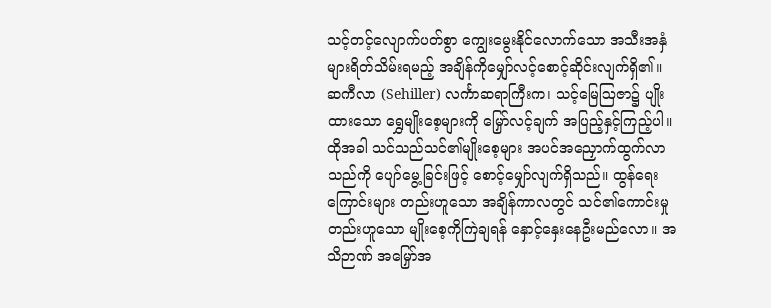သင့်တင့်လျောက်ပတ်စွာ ကျွေးမွေးနိုင်လောက်သော အသီးအနှံများရိတ်သိမ်းရမည့် အချိန်ကိုမျှော်လင့်စောင့်ဆိုင်းလျက်ရှိ၏။ ဆကီလာ (Sehiller) လင်္ကာဆရာကြီးက၊ သင့်မြေဩဇာ၌ ပျိုးထားသော ရွှေမျိုးစေ့များကို မြှော်လင့်ချက် အပြည့်နှင့်ကြည့်ပါ။ ထိုအခါ သင်သည်သင်၏မျိုးစေ့များ အပင်အညှောက်ထွက်လာသည်ကို ပျော်မွေ့ခြင်းဖြင့် စောင့်မျှော်လျက်ရှိသည်။ ထွန်ရေးကြောင်းများ တည်းဟူသော အချိန်ကာလတွင် သင်၏ကောင်းမှုတည်းဟူသော မျိုးစေ့ကိုကြဲချရန် နှောင့်နှေးနေဦးမည်လော။ အသိဉာဏ် အမြှော်အ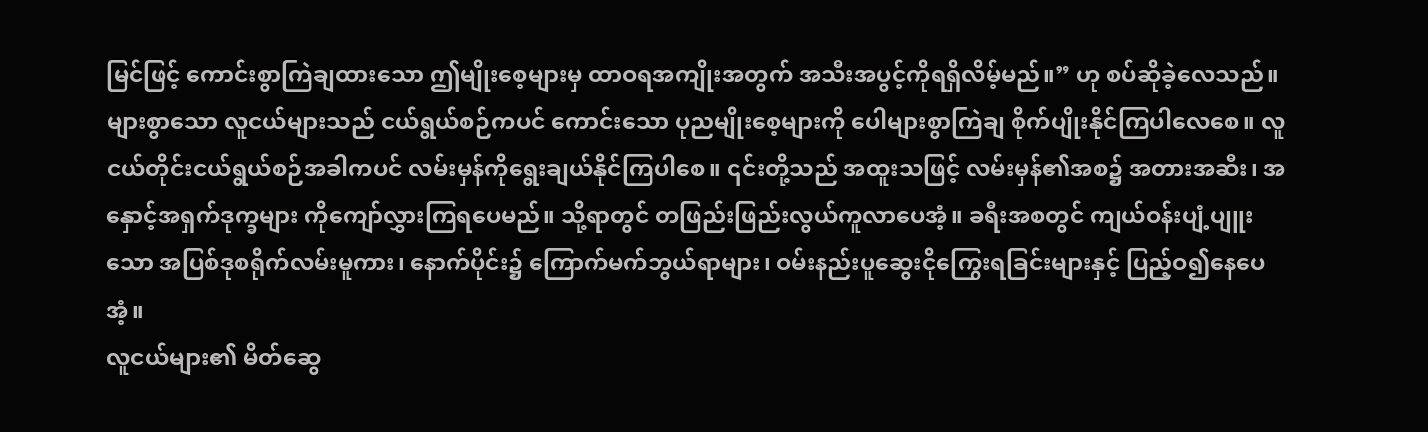မြင်ဖြင့် ကောင်းစွာကြဲချထားသော ဤမျိုးစေ့များမှ ထာဝရအကျိုးအတွက် အသီးအပွင့်ကိုရရှိလိမ့်မည်။” ဟု စပ်ဆိုခဲ့လေသည်။
များစွာသော လူငယ်များသည် ငယ်ရွယ်စဉ်ကပင် ကောင်းသော ပုညမျိုးစေ့များကို ပေါများစွာကြဲချ စိုက်ပျိုးနိုင်ကြပါလေစေ။ လူငယ်တိုင်းငယ်ရွယ်စဉ်အခါကပင် လမ်းမှန်ကိုရွေးချယ်နိုင်ကြပါစေ။ ၎င်းတို့သည် အထူးသဖြင့် လမ်းမှန်၏အစ၌ အတားအဆီး၊ အနှောင့်အရှက်ဒုက္ခများ ကိုကျော်လွှားကြရပေမည်။ သို့ရာတွင် တဖြည်းဖြည်းလွယ်ကူလာပေအံ့။ ခရီးအစတွင် ကျယ်ဝန်းပျံ့ပျူးသော အပြစ်ဒုစရိုက်လမ်းမူကား၊ နောက်ပိုင်း၌ ကြောက်မက်ဘွယ်ရာများ၊ ဝမ်းနည်းပူဆွေးငိုကြွေးရခြင်းများနှင့် ပြည့်ဝ၍နေပေအံ့။
လူငယ်များ၏ မိတ်ဆွေ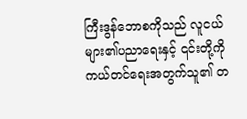ကြီးဒွန်ဘောစကိုသည် လူငယ်များ၏ပညာရေးနှင့် ၎င်းတို့ကိုကယ်တင်ရေးအတွက်သူ၏ တ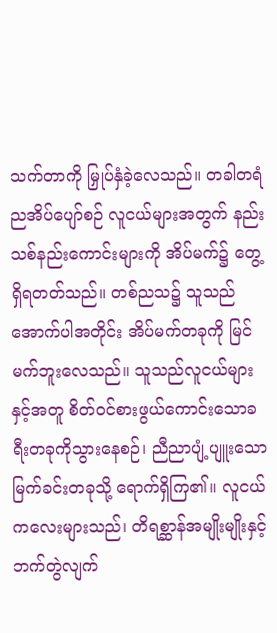သက်တာကို မြှုပ်နှံခဲ့လေသည်။ တခါတရံ ညအိပ်ပျော်စဉ် လူငယ်များအတွက် နည်းသစ်နည်းကောင်းများကို အိပ်မက်၌ တွေ့ရှိရတတ်သည်။ တစ်ညသ၌ သူသည်အောက်ပါအတိုင်း အိပ်မက်တခုကို မြင်မက်ဘူးလေသည်။ သူသည်လူငယ်များနှင့်အတူ စိတ်ဝင်စားဖွယ်ကောင်းသောခရီးတခုကိုသွားနေစဉ်၊ ညီညာပျံ့ပျူးသော မြက်ခင်းတခုသို့ ရောက်ရှိကြ၏။ လူငယ်ကလေးများသည်၊ တိရစ္ဆာန်အမျိုးမျိုးနှင့်ဘက်တွဲလျက်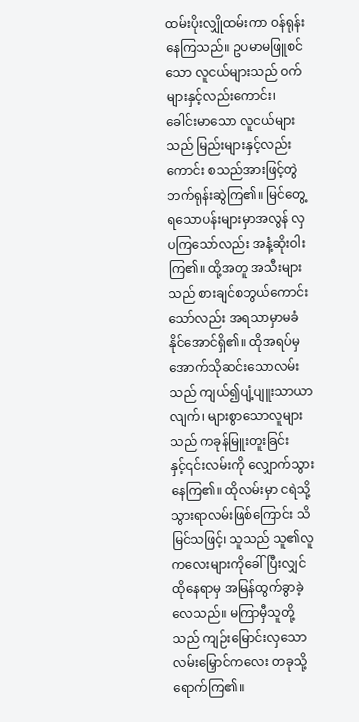ထမ်းပိုးလျှိုထမ်းကာ ဝန်ရုန်းနေကြသည်။ ဥပမာမဖြူစင်သော လူငယ်များသည် ဝက်များနှင့်လည်းကောင်း၊ ခေါင်းမာသော လူငယ်များသည် မြည်းများနှင့်လည်းကောင်း စသည်အားဖြင့်တွဲဘက်ရုန်းဆွဲကြ၏။ မြင်တွေ့ရသောပန်းများမှာအလွန် လှပကြသော်လည်း အနံ့ဆိုးဝါးကြ၏။ ထို့အတူ အသီးများသည် စားချင်စဘွယ်ကောင်းသော်လည်း အရသာမှာမခံနိုင်အောင်ရှိ၏။ ထိုအရပ်မှ အောက်သိုဆင်းသောလမ်းသည် ကျယ်၍ပျံ့ပျူးသာယာလျက်၊ များစွာသောလူများသည် ကခုန်မြူးတူးခြင်းနှင့်၎င်းလမ်းကို လျှောက်သွားနေကြ၏။ ထိုလမ်းမှာ ငရဲသို့သွားရာလမ်းဖြစ်ကြောင်း သိမြင်သဖြင့်၊ သူသည် သူ၏လူကလေးများကိုခေါ်ပြီးလျှင် ထိုနေရာမှ အမြန်ထွက်ခွာခဲ့လေသည်။ မကြာမှီသူတို့သည် ကျဉ်းမြောင်းလှသောလမ်းမြှောင်ကလေး တခုသို့ရောက်ကြ၏။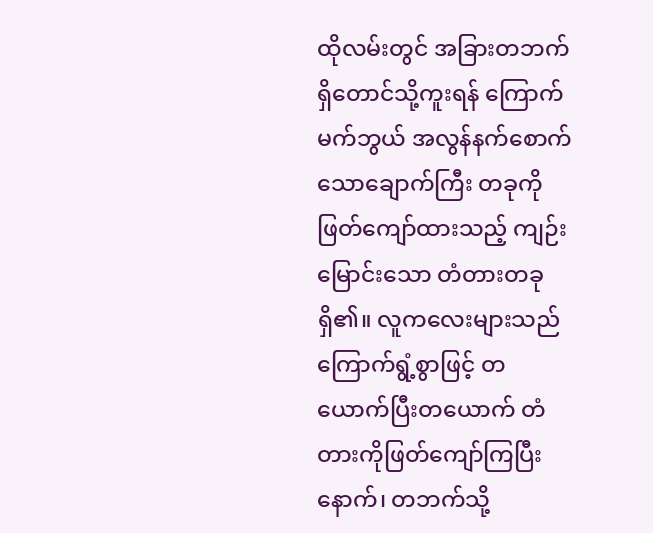ထိုလမ်းတွင် အခြားတဘက်ရှိတောင်သို့ကူးရန် ကြောက်မက်ဘွယ် အလွန်နက်စောက်သောချောက်ကြီး တခုကိုဖြတ်ကျော်ထားသည့် ကျဉ်းမြောင်းသော တံတားတခုရှိ၏။ လူကလေးများသည် ကြောက်ရွံ့စွာဖြင့် တယောက်ပြီးတယောက် တံတားကိုဖြတ်ကျော်ကြပြီးနောက်၊ တဘက်သို့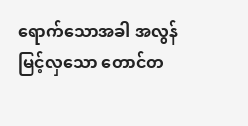ရောက်သောအခါ အလွန်မြင့်လှသော တောင်တ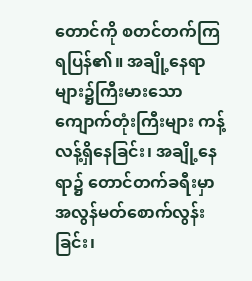တောင်ကို စတင်တက်ကြရပြန်၏။ အချို့နေရာများ၌ကြီးမားသော ကျောက်တုံးကြီးများ ကန့်လန့်ရှိနေခြင်း၊ အချို့နေရာ၌ တောင်တက်ခရီးမှာ အလွန်မတ်စောက်လွန်းခြင်း၊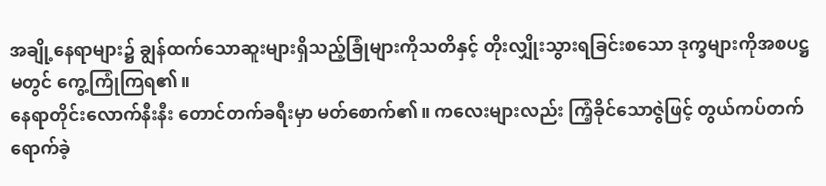အချို့နေရာများ၌ ချွန်ထက်သောဆူးများရှိသည့်ခြုံများကိုသတိနှင့် တိုးလျှိုးသွားရခြင်းစသော ဒုက္ခများကိုအစပဋ္ဌမတွင် ကွေ့ကြုံကြရ၏။
နေရာတိုင်းလောက်နီးနီး တောင်တက်ခရီးမှာ မတ်စောက်၏။ ကလေးများလည်း ကြံ့ခိုင်သောဇွဲဖြင့် တွယ်ကပ်တက်ရောက်ခဲ့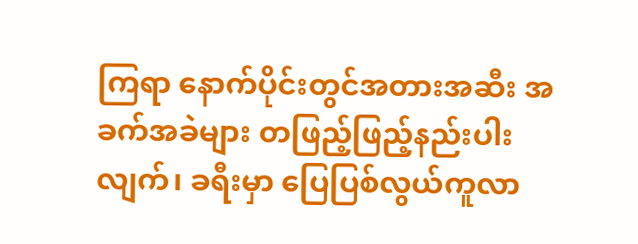ကြရာ နောက်ပိုင်းတွင်အတားအဆီး အခက်အခဲများ တဖြည့်ဖြည့်နည်းပါးလျက်၊ ခရီးမှာ ပြေပြစ်လွယ်ကူလာ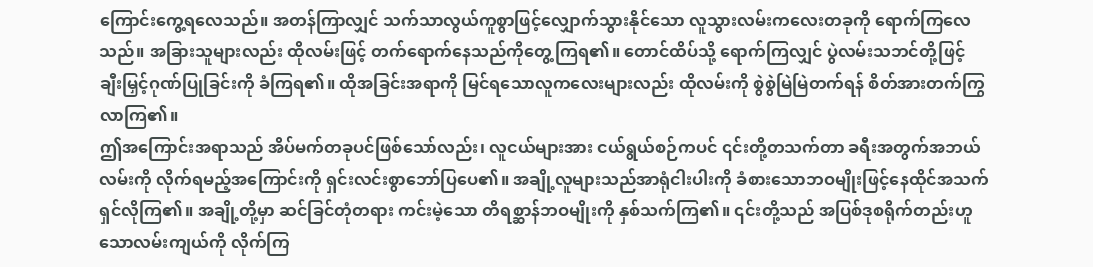ကြောင်းကွေ့ရလေသည်။ အတန်ကြာလျှင် သက်သာလွယ်ကူစွာဖြင့်လျှောက်သွားနိုင်သော လူသွားလမ်းကလေးတခုကို ရောက်ကြလေသည်။ အခြားသူများလည်း ထိုလမ်းဖြင့် တက်ရောက်နေသည်ကိုတွေ့ကြရ၏။ တောင်ထိပ်သို့ ရောက်ကြလျှင် ပွဲလမ်းသဘင်တို့ဖြင့် ချီးမြှင့်ဂုဏ်ပြုခြင်းကို ခံကြရ၏။ ထိုအခြင်းအရာကို မြင်ရသောလူကလေးများလည်း ထိုလမ်းကို စွဲစွဲမြဲမြဲတက်ရန် စိတ်အားတက်ကြွလာကြ၏။
ဤအကြောင်းအရာသည် အိပ်မက်တခုပင်ဖြစ်သော်လည်း၊ လူငယ်များအား ငယ်ရွယ်စဉ်ကပင် ၎င်းတို့တသက်တာ ခရီးအတွက်အဘယ်လမ်းကို လိုက်ရမည့်အကြောင်းကို ရှင်းလင်းစွာဘော်ပြပေ၏။ အချို့လူများသည်အာရုံငါးပါးကို ခံစားသောဘဝမျိုးဖြင့်နေထိုင်အသက်ရှင်လိုကြ၏။ အချို့တို့မှာ ဆင်ခြင်တုံတရား ကင်းမဲ့သော တိရစ္ဆာန်ဘဝမျိုးကို နှစ်သက်ကြ၏။ ၎င်းတို့သည် အပြစ်ဒုစရိုက်တည်းဟူသောလမ်းကျယ်ကို လိုက်ကြ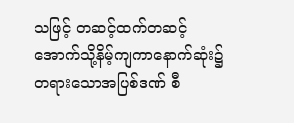သဖြင့် တဆင့်ထက်တဆင့် အောက်သို့နိမ့်ကျကာနောက်ဆုံး၌ တရားသောအပြစ်ဒဏ် စီ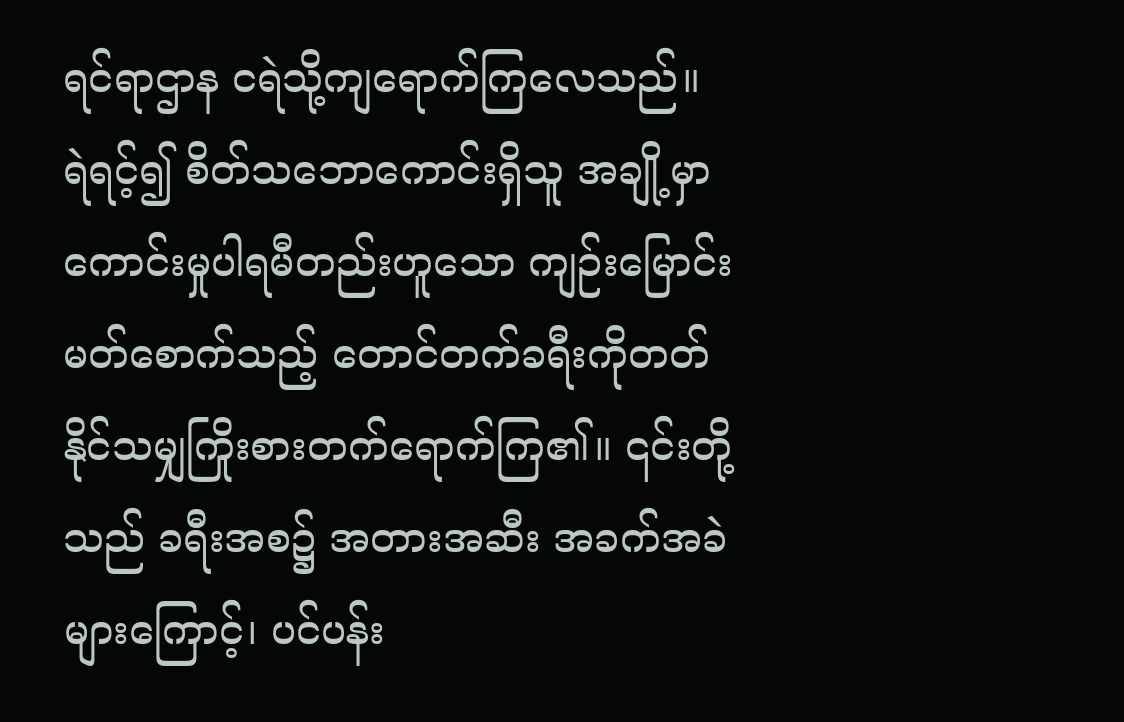ရင်ရာဌာန ငရဲသို့ကျရောက်ကြလေသည်။ ရဲရင့်၍ စိတ်သဘောကောင်းရှိသူ အချို့မှာ ကောင်းမှုပါရမီတည်းဟူသော ကျဉ်းမြောင်းမတ်စောက်သည့် တောင်တက်ခရီးကိုတတ်နိုင်သမျှကြိုးစားတက်ရောက်ကြ၏။ ၎င်းတို့သည် ခရီးအစ၌ အတားအဆီး အခက်အခဲများကြောင့်၊ ပင်ပန်း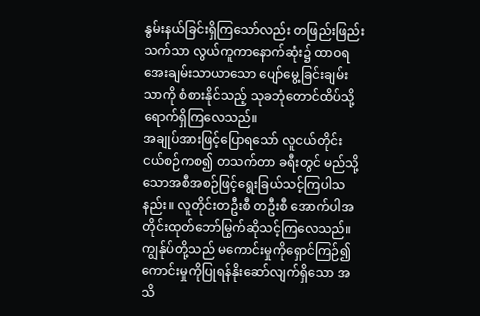နွမ်းနယ်ခြင်းရှိကြသော်လည်း တဖြည်းဖြည်း သက်သာ လွယ်ကူကာနောက်ဆုံး၌ ထာဝရအေးချမ်းသာယာသော ပျော်မွေ့ခြင်းချမ်းသာကို စံစားနိုင်သည့် သုခဘုံတောင်ထိပ်သို့ ရောက်ရှိကြလေသည်။
အချုပ်အားဖြင့်ပြောရသော် လူငယ်တိုင်း ငယ်စဉ်ကစ၍ တသက်တာ ခရီးတွင် မည်သို့သောအစီအစဉ်ဖြင့်ရွေးခြယ်သင့်ကြပါသနည်း။ လူတိုင်းတဦးစီ တဦးစီ အောက်ပါအတိုင်းထုတ်ဘော်မြွက်ဆိုသင့်ကြလေသည်။ ကျွန်ုပ်တို့သည် မကောင်းမှုကိုရှောင်ကြဉ်၍ ကောင်းမှုကိုပြုရန်နိုးဆော်လျက်ရှိသော အသိ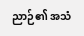ညာဉ်၏ အသံ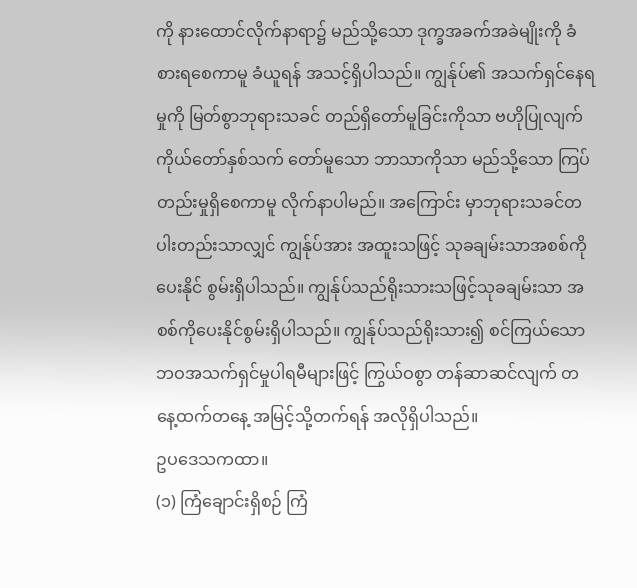ကို နားထောင်လိုက်နာရာ၌ မည်သို့သော ဒုက္ခအခက်အခဲမျိုးကို ခံစားရစေကာမူ ခံယူရန် အသင့်ရှိပါသည်။ ကျွန်ုပ်၏ အသက်ရှင်နေရမှုကို မြတ်စွာဘုရားသခင် တည်ရှိတော်မူခြင်းကိုသာ ဗဟိုပြုလျက် ကိုယ်တော်နှစ်သက် တော်မူသော ဘာသာကိုသာ မည်သို့သော ကြပ်တည်းမှုရှိစေကာမူ လိုက်နာပါမည်။ အကြောင်း မှာဘုရားသခင်တပါးတည်းသာလျှင် ကျွန်ုပ်အား အထူးသဖြင့် သုခချမ်းသာအစစ်ကိုပေးနိုင် စွမ်းရှိပါသည်။ ကျွန်ုပ်သည်ရိုးသားသဖြင့်သုခချမ်းသာ အစစ်ကိုပေးနိုင်စွမ်းရှိပါသည်။ ကျွန်ုပ်သည်ရိုးသား၍ စင်ကြယ်သော ဘဝအသက်ရှင်မှုပါရမီများဖြင့် ကြွယ်ဝစွာ တန်ဆာဆင်လျက် တနေ့ထက်တနေ့ အမြင့်သို့တက်ရန် အလိုရှိပါသည်။
ဥပဒေသကထာ။
(၁) ကြံချောင်းရှိစဉ် ကြံ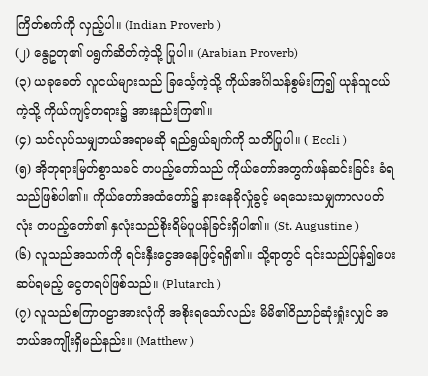ကြိတ်စက်ကို လှည့်ပါ။ (Indian Proverb )
(၂) နွေဥတု၏ ပရွက်ဆိတ်ကဲ့သို့ ပြုပါ။ (Arabian Proverb)
(၃) ယခုခေတ် လူငယ်များသည် ခြင်္သေ့ကဲ့သို့ ကိုယ်အင်္ဂါသန်စွမ်းကြ၍ ယုန်သူငယ်ကဲ့သို့ ကိုယ်ကျင့်တရား၌ အားနည်းကြ၏။
(၄) သင်လုပ်သမျှဘယ်အရာမဆို ရည်ရွယ်ချက်ကို သတိပြုပါ။ ( Eccli )
(၅) အိုဘုရားမြတ်စွာသခင် တပည့်တော်သည် ကိုယ်တော်အတွက်ဖန်ဆင်းခြင်း ခံရသည်ဖြစ်ပါ၏။ ကိုယ်တော်အထံတော်၌ နားနေခိုလှုံခွင့် မရသေးသမျှကာလပတ်လုံး တပည့်တော်၏ နှလုံးသည်စိုးရိမ်ပူပန်ခြင်းရှိပါ၏။ (St. Augustine )
(၆) လူသည်အသက်ကို ရင်းနှီးငွေအနေဖြင့်ရရှိ၏။ သို့ရာတွင် ၎င်းသည်ပြန်၍ပေးဆပ်ရမည့် ငွေတရပ်ဖြစ်သည်။ (Plutarch )
(၇) လူသည်စကြာဝဠာအားလုံကို အစိုးရသော်လည်း မိမိ၏ဝိညာဉ်ဆုံးရှုံးလျှင် အဘယ်အကျိုးရှိမည်နည်း။ (Matthew )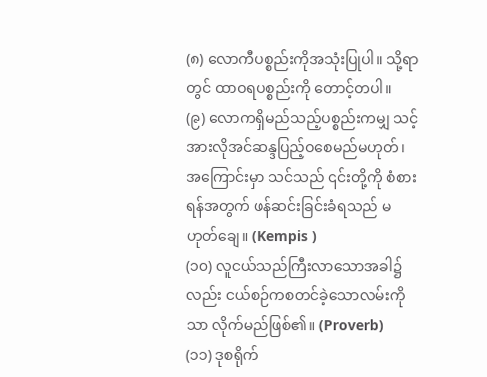(၈) လောကီပစ္စည်းကိုအသုံးပြုပါ။ သို့ရာတွင် ထာဝရပစ္စည်းကို တောင့်တပါ။
(၉) လောကရှိမည်သည့်ပစ္စည်းကမျှ သင့်အားလိုအင်ဆန္ဒပြည့်ဝစေမည်မဟုတ်၊ အကြောင်းမှာ သင်သည် ၎င်းတို့ကို စံစားရန်အတွက် ဖန်ဆင်းခြင်းခံရသည် မဟုတ်ချေ။ (Kempis )
(၁၀) လူငယ်သည်ကြီးလာသောအခါ၌လည်း ငယ်စဉ်ကစတင်ခဲ့သောလမ်းကိုသာ လိုက်မည်ဖြစ်၏။ (Proverb)
(၁၁) ဒုစရိုက်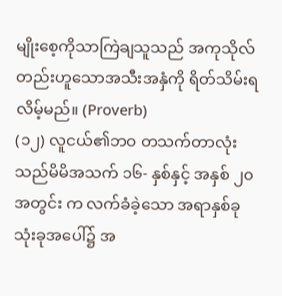မျိုးစေ့ကိုသာကြဲချသူသည် အကုသိုလ်တည်းဟူသောအသီးအနှံကို ရိတ်သိမ်းရလိမ့်မည်။ (Proverb)
(၁၂) လူငယ်၏ဘဝ တသက်တာလုံးသည်မိမိအသက် ၁၆- နှစ်နှင့် အနှစ် ၂၀ အတွင်း က လက်ခံခဲ့သော အရာနှစ်ခုသုံးခုအပေါ်၌ အ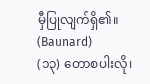မှီပြုလျက်ရှိ၏။ (Baunard)
(၁၃) တောစပါးလို၊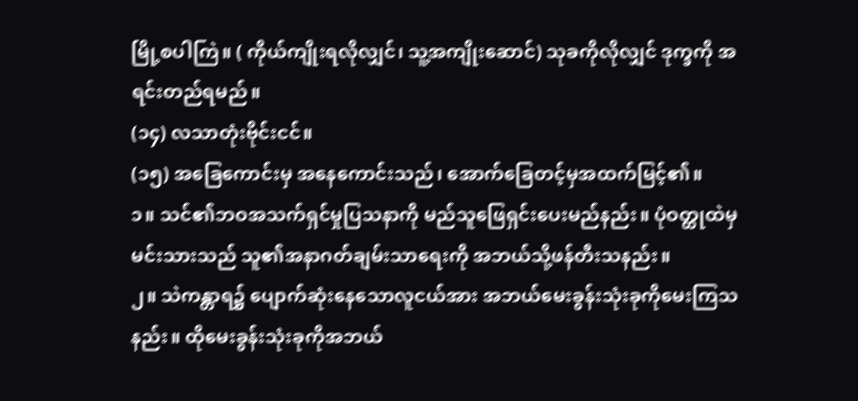မြို့စပါကြဲ။ ( ကိုယ်ကျိုးရလိုလျှင်၊ သူ့အကျိုးဆောင်) သုခကိုလိုလျှင် ဒုက္ခကို အရင်းတည်ရမည်။
(၁၄) လသာတုံးဗိုင်းငင်။
(၁၅) အခြေကောင်းမှ အနေကောင်းသည်၊ အောက်ခြေတင့်မှအထက်မြင့်၏။
၁။ သင်၏ဘဝအသက်ရှင်မှုပြသနာကို မည်သူဖြေရှင်းပေးမည်နည်း။ ပုံဝတ္ထုထဲမှ မင်းသားသည် သူ၏အနာဂတ်ချမ်းသာရေးကို အဘယ်သို့ဖန်တီးသနည်း။
၂။ သဲကန္တာရ၌ ပျောက်ဆုံးနေသောလူငယ်အား အဘယ်မေးခွန်းသုံးခုကိုမေးကြသနည်း။ ထိုမေးခွန်းသုံးခုကိုအဘယ်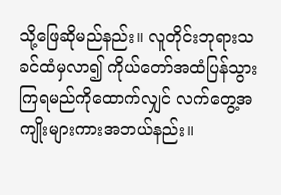သို့ဖြေဆိုမည်နည်း။ လူတိုင်းဘုရားသခင်ထံမှလာ၍ ကိုယ်တော်အထံပြန်သွားကြရမည်ကိုထောက်လျှင် လက်တွေ့အကျိုးများကားအဘယ်နည်း။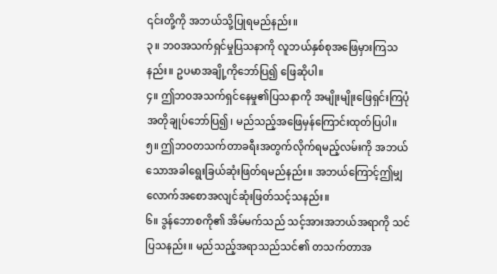၎င်းတို့ကို အဘယ်သို့ပြုရမည်နည်း။
၃။ ဘဝအသက်ရှင်မှုပြသနာကို လူဘယ်နှစ်စုအဖြေမှားကြသနည်း။ ဥပမာအချို့ကိုဘော်ပြ၍ ဖြေဆိုပါ။
၄။ ဤဘဝအသက်ရှင်နေမှု၏ပြသနာကို အမျိုးမျိုးဖြေရှင်းကြပုံ အတိုချုပ်ဘော်ပြ၍၊ မည်သည့်အဖြေမှန်ကြောင်းထုတ်ပြပါ။
၅။ ဤဘဝတသက်တာခရီးအတွက်လိုက်ရမည့်လမ်းကို အဘယ်သောအခါရွေးခြယ်ဆုံးဖြတ်ရမည်နည်း။ အဘယ်ကြောင့်ဤမျှလောက်အစောအလျင်ဆုံးဖြတ်သင့်သနည်း။
၆။ ဒွန်ဘောစကို၏ အိမ်မက်သည် သင့်အားအဘယ်အရာကို သင်ပြသနည်း။ မည်သည့်အရာသည်သင်၏ တသက်တာအ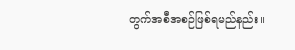တွက်အစီအစဉ်ဖြစ်ရမည်နည်း။